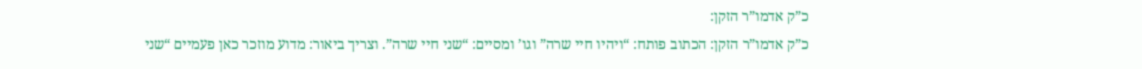כ”ק אדמו”ר הזקן:
כ”ק אדמו”ר הזקן: הכתוב פותח: “ויהיו חיי שרה” וגו’ ומסיים: “שני חיי שרה”. וצריך ביאור: מדוע מוזכר כאן פעמיים “שני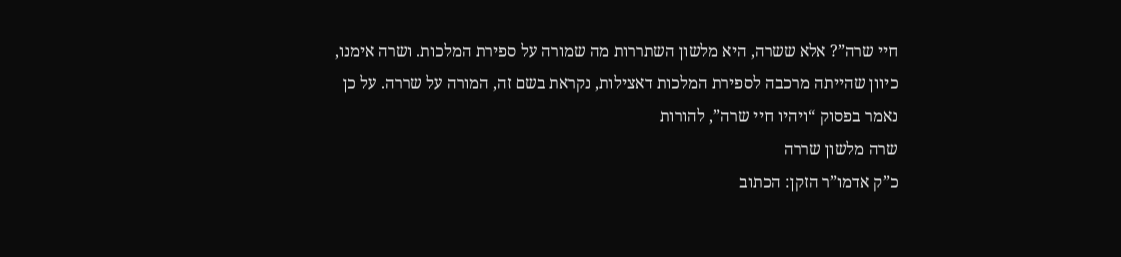חיי שרה”? אלא ששרה, היא מלשון השתררות מה שמורה על ספירת המלכות. ושרה אימנו, כיוון שהייתה מרכבה לספירת המלכות דאצילות, נקראת בשם זה, המורה על שררה. על כן נאמר בפסוק “ויהיו חיי שרה”, להורות
שרה מלשון שררה
כ”ק אדמו”ר הזקן: הכתוב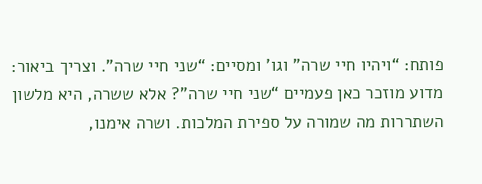פותח: “ויהיו חיי שרה” וגו’ ומסיים: “שני חיי שרה”. וצריך ביאור: מדוע מוזכר כאן פעמיים “שני חיי שרה”? אלא ששרה, היא מלשון השתררות מה שמורה על ספירת המלכות. ושרה אימנו,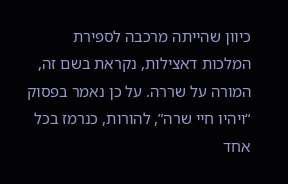כיוון שהייתה מרכבה לספירת המלכות דאצילות, נקראת בשם זה, המורה על שררה. על כן נאמר בפסוק “ויהיו חיי שרה”, להורות, כנרמז בכל אחד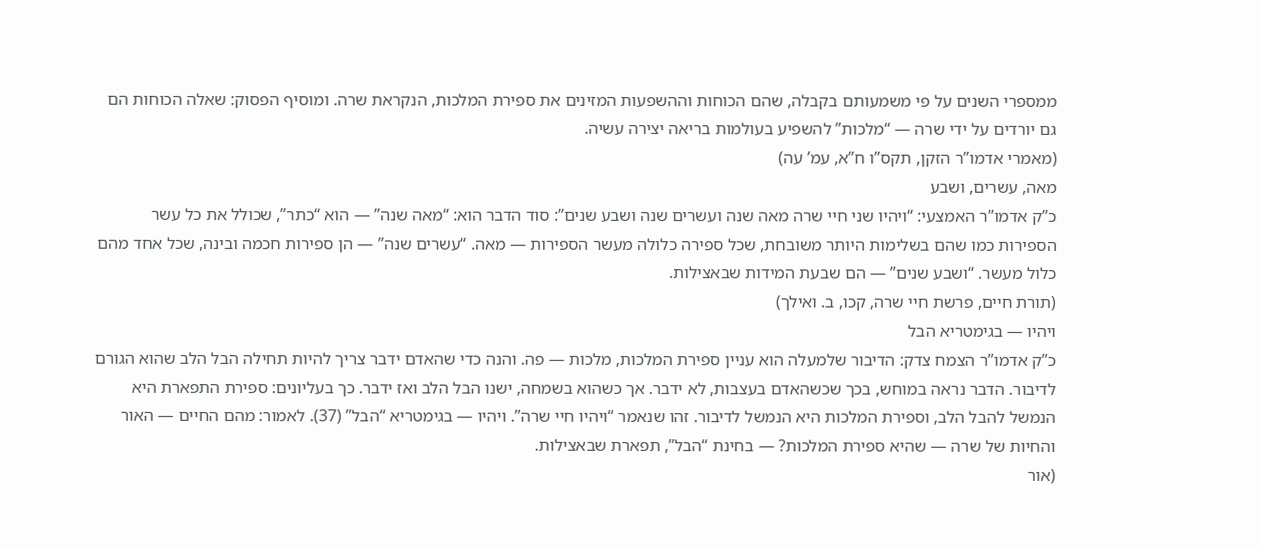ממספרי השנים על פי משמעותם בקבלה, שהם הכוחות וההשפעות המזינים את ספירת המלכות, הנקראת שרה. ומוסיף הפסוק: שאלה הכוחות הם גם יורדים על ידי שרה — “מלכות” להשפיע בעולמות בריאה יצירה עשיה.
(מאמרי אדמו”ר הזקן, תקס”ו ח”א, עמ’ עה)
מאה, עשרים, ושבע
כ”ק אדמו”ר האמצעי: “ויהיו שני חיי שרה מאה שנה ועשרים שנה ושבע שנים”: סוד הדבר הוא: “מאה שנה” — הוא “כתר”, שכולל את כל עשר הספירות כמו שהם בשלימות היותר משובחת, שכל ספירה כלולה מעשר הספירות — מאה. “עשרים שנה” — הן ספירות חכמה ובינה, שכל אחד מהם כלול מעשר. “ושבע שנים” — הם שבעת המידות שבאצילות.
(תורת חיים, פרשת חיי שרה, קכו, ב. ואילך)
ויהיו — בגימטריא הבל
כ”ק אדמו”ר הצמח צדק: הדיבור שלמעלה הוא עניין ספירת המלכות, מלכות — פה. והנה כדי שהאדם ידבר צריך להיות תחילה הבל הלב שהוא הגורם לדיבור. הדבר נראה במוחש, בכך שכשהאדם בעצבות, לא ידבר. אך כשהוא בשמחה, ישנו הבל הלב ואז ידבר. כך בעליונים: ספירת התפארת היא הנמשל להבל הלב, וספירת המלכות היא הנמשל לדיבור. זהו שנאמר “ויהיו חיי שרה”. ויהיו — בגימטריא “הבל” (37). לאמור: מהם החיים — האור והחיות של שרה — שהיא ספירת המלכות? — בחינת “הבל”, תפארת שבאצילות.
(אור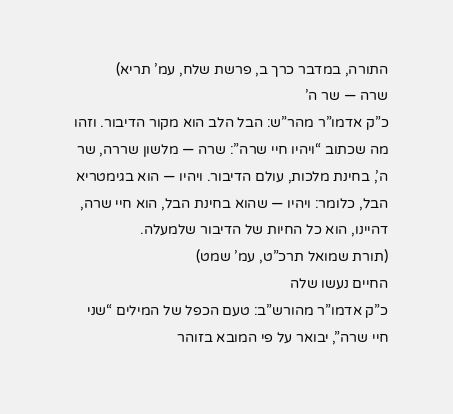התורה, במדבר כרך ב, פרשת שלח, עמ’ תריא)
שרה — שר ה’
כ”ק אדמו”ר מהר”ש: הבל הלב הוא מקור הדיבור. וזהו מה שכתוב “ויהיו חיי שרה”: שרה — מלשון שררה, שר ה’, בחינת מלכות, עולם הדיבור. ויהיו — הוא בגימטריא הבל, כלומר: ויהיו — שהוא בחינת הבל, הוא חיי שרה, דהיינו, הוא כל החיות של הדיבור שלמעלה.
(תורת שמואל תרכ”ט, עמ’ שמט)
החיים נעשו שלה
כ”ק אדמו”ר מהורש”ב: טעם הכפל של המילים “שני חיי שרה”, יבואר על פי המובא בזוהר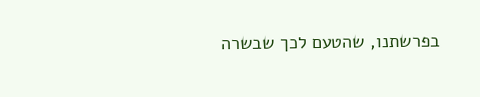בפרשתנו, שהטעם לכך שבשרה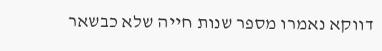דווקא נאמרו מספר שנות חייה שלא כבשאר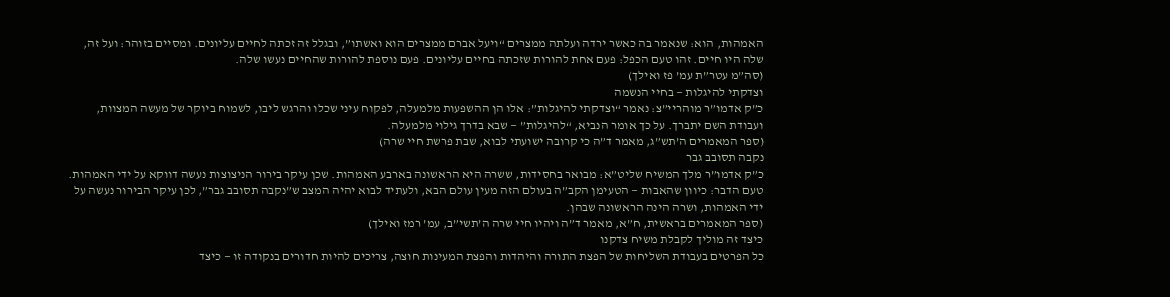האמהות, הוא: שנאמר בה כאשר ירדה ועלתה ממצרים “ויעל אברם ממצרים הוא ואשתו”, ובגלל זה זכתה לחיים עליונים. ומסיים בזוהר: ועל זה, שלה היו חיים. זהו טעם הכפל: פעם אחת להורות שזכתה בחיים עליונים. פעם נוספת להורות שהחיים נעשו שלה.
(סה”מ עטר”ת עמ’ פז ואילך)
וצדקתי להיגלות — בחיי הנשמה
כ”ק אדמו”ר מוהריי”צ: נאמר “וצדקתי להיגלות”: אלו הן ההשפעות מלמעלה, לפקוח עיני שכלו והרגש ליבו, לשמוח ביוקר של מעשה המצוות, ועבודת השם יתברך. על כך אומר הנביא, “להיגלות” — שבא בדרך גילוי מלמעלה.
(ספר המאמרים ה’תש”ג, מאמר ד”ה כי קרובה ישועתי לבוא, שבת פרשת חיי שרה)
נקבה תסובב גבר
כ”ק אדמו”ר מלך המשיח שליט”א: מבואר בחסידות, ששרה היא הראשונה בארבע האמהות. שכן עיקר בירור הניצוצות נעשה דווקא על ידי האמהות. טעם הדבר: כיוון שהאבות — הטעימן הקב”ה בעולם הזה מעין עולם הבא, ולעתיד לבוא יהיה המצב ש”נקבה תסובב גבר”, לכן עיקר הבירור נעשה על ידי האמהות, ושרה הינה הראשונה שבהן.
(ספר המאמרים בראשית, ח”א, מאמר ד”ה ויהיו חיי שרה ה’תשי”ב, עמ’ רמז ואילך)
כיצד זה מוליך לקבלת משיח צדקנו
כל הפרטים בעבודת השליחות של הפצת התורה והיהדות והפצת המעינות חוצה, צריכים להיות חדורים בנקודה זו — כיצד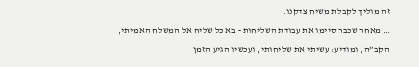זה מוליך לקבלת משיח צדקנו.
… מאחר שכבר סיימו את עבודת השליחות - בא כל שליח אל המשלח האמיתי, הקב”ה, ומודיע: עשיתי את שליחותי, ועכשיו הגיע הזמן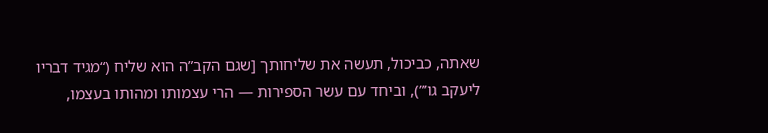שאתה, כביכול, תעשה את שליחותך [שגם הקב”ה הוא שליח (“מגיד דבריו ליעקב גו’”), וביחד עם עשר הספירות — הרי עצמותו ומהותו בעצמו,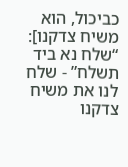כביכול, הוא משיח צדקנו]: “שלח נא ביד תשלח” - שלח לנו את משיח צדקנו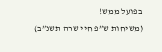בפועל ממש!
(משיחות ש”פ חיי שרה תשנ”ב)